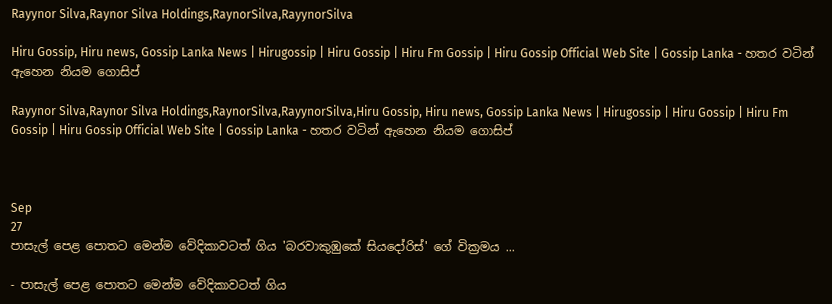Rayynor Silva,Raynor Silva Holdings,RaynorSilva,RayynorSilva

Hiru Gossip, Hiru news, Gossip Lanka News | Hirugossip | Hiru Gossip | Hiru Fm Gossip | Hiru Gossip Official Web Site | Gossip Lanka - හතර වටින් ඇහෙන නියම ගොසිප්

Rayynor Silva,Raynor Silva Holdings,RaynorSilva,RayynorSilva,Hiru Gossip, Hiru news, Gossip Lanka News | Hirugossip | Hiru Gossip | Hiru Fm Gossip | Hiru Gossip Official Web Site | Gossip Lanka - හතර වටින් ඇහෙන නියම ගොසිප්



Sep
27
පාසැල් පෙළ පොතට මෙන්ම වේදිකාවටත් ගිය 'බරවාකුඹුකේ සියදෝරිස්' ගේ වික්‍රමය ...

- පාසැල් පෙළ පොතට මෙන්ම වේදිකාවටත් ගිය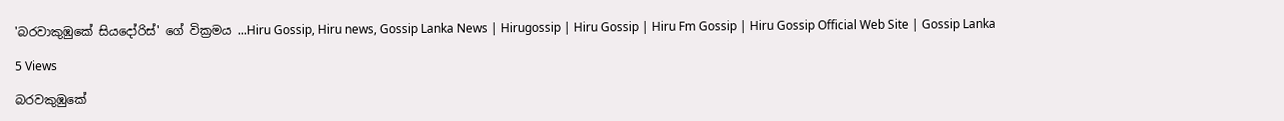'බරවාකුඹුකේ සියදෝරිස්' ගේ වික්‍රමය ...Hiru Gossip, Hiru news, Gossip Lanka News | Hirugossip | Hiru Gossip | Hiru Fm Gossip | Hiru Gossip Official Web Site | Gossip Lanka

5 Views

බරවකුඹුකේ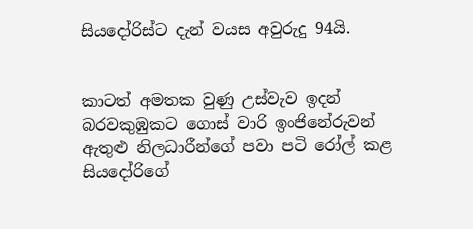සියදෝරිස්ට දැන් වයස අවුරුදු 94යි.


කාටත් අමතක වුණු උස්වැව ඉදන් බරවකුඹුකට ගොස් වාරි ඉංජිනේරුවන් ඇතුළු නිලධාරීන්ගේ පවා පටි රෝල් කළ සියදෝරිගේ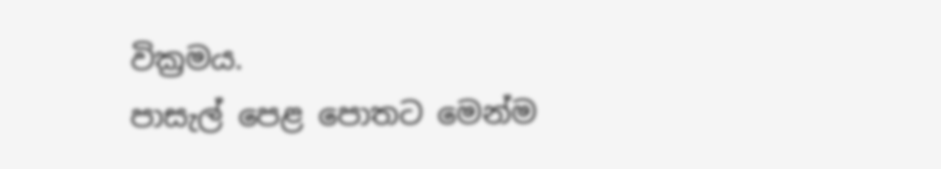වික්‍රමය.
පාසැල් පෙළ පොතට මෙන්ම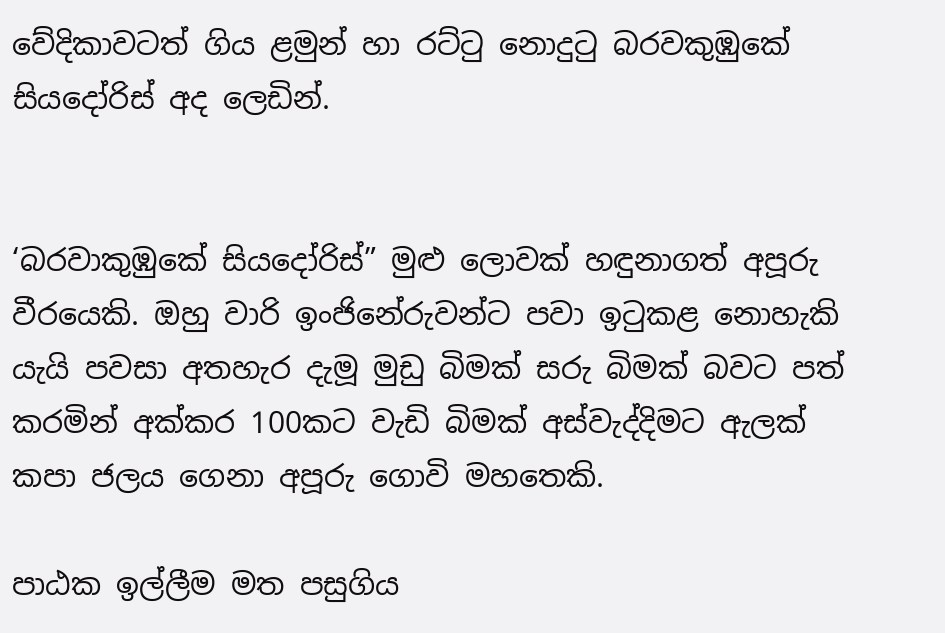වේදිකාවටත් ගිය ළමුන් හා රට්ටු නොදුටු බරවකුඹුකේ සියදෝරිස් අද ලෙඩින්.


‘බරවාකුඹුකේ සියදෝරිස්” මුළු ලොවක් හඳුනාගත් අපූරු වීරයෙකි. ඔහු වාරි ඉංජිනේරුවන්ට පවා ඉටුකළ නොහැකි යැයි පවසා අතහැර දැමූ මුඩු බිමක් සරු බිමක් බවට පත් කරමින් අක්කර 100කට වැඩි බිමක් අස්වැද්දිමට ඇලක් කපා ජලය ගෙනා අපූරු ගොවි මහතෙකි.

පාඨක ඉල්ලීම මත පසුගිය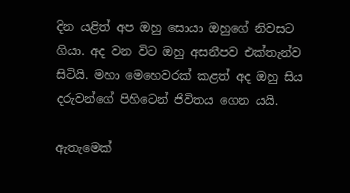දින යළිත් අප ඔහු සොයා ඔහුගේ නිවසට ගියා. අද වන විට ඔහු අසනීපව එක්තැන්ව සිටියි. මහා මෙහෙවරක් කළත් අද ඔහු සිය දරුවන්ගේ පිහිටෙන් ජිවිතය ගෙන යයි.

ඇතැමෙක්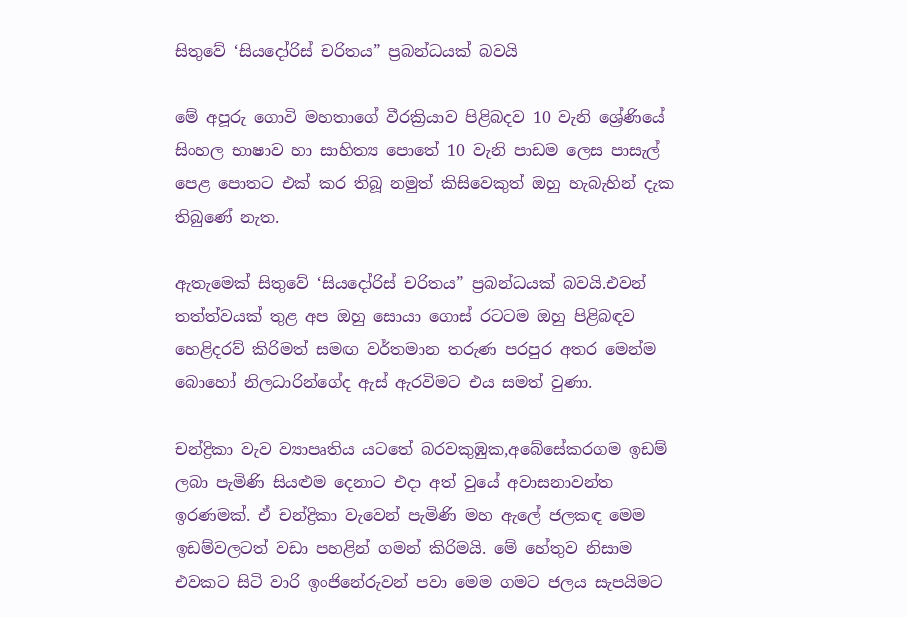සිතුවේ ‘සියදෝරිස් චරිතය” ප්‍රබන්ධයක් බවයි

මේ අපූරු ගොවි මහතාගේ වීරක්‍රියාව පිළිබදව 10 වැනි ශ්‍රේණියේ සිංහල භාෂාව හා සාහිත්‍ය පොතේ 10 වැනි පාඩම ලෙස පාසැල් පෙළ පොතට එක් කර තිබූ නමුත් කිසිවෙකුත් ඔහු හැබැහින් දැක තිබුණේ නැත.

ඇතැමෙක් සිතුවේ ‘සියදෝරිස් චරිතය” ප්‍රබන්ධයක් බවයි.එවන් තත්ත්වයක් තුළ අප ඔහු සොයා ගොස් රටටම ඔහු පිළිබඳව හෙළිදරව් කිරිමත් සමඟ වර්තමාන තරුණ පරපුර අතර මෙන්ම බොහෝ නිලධාරින්ගේද ඇස් ඇරවිමට එය සමත් වුණා.

චන්ද්‍රිකා වැව ව්‍යාපෘතිය යටතේ බරවකුඹුක,අබේසේකරගම ඉඩම් ලබා පැමිණි සියළුම දෙනාට එදා අත් වුයේ අවාසනාවන්ත ඉරණමක්. ඒ චන්ද්‍රිකා වැවෙන් පැමිණි මහ ඇලේ ජලකඳ මෙම ඉඩම්වලටත් වඩා පහළින් ගමන් කිරිමයි. මේ හේතුව නිසාම එවකට සිටි වාරි ඉංජිනේරුවන් පවා මෙම ගමට ජලය සැපයිමට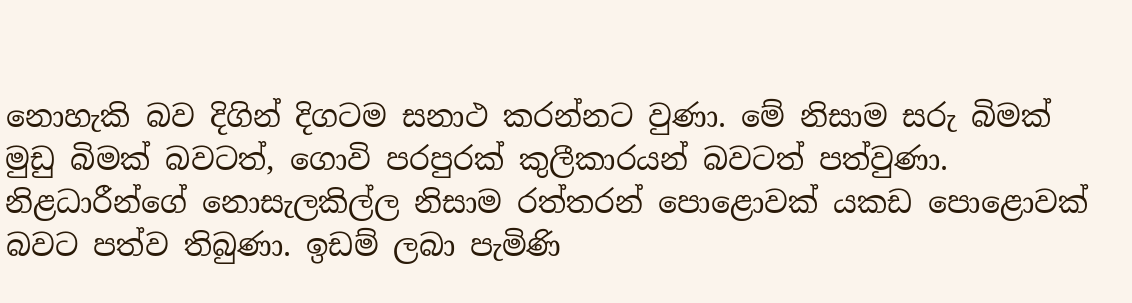නොහැකි බව දිගින් දිගටම සනාථ කරන්නට වුණා. මේ නිසාම සරු බිමක් මුඩු බිමක් බවටත්, ගොවි පරපුරක් කුලීකාරයන් බවටත් පත්වුණා. නිළධාරීන්ගේ නොසැලකිල්ල නිසාම රත්තරන් පොළොවක් යකඩ පොළොවක් බවට පත්ව තිබුණා. ඉඩම් ලබා පැමිණි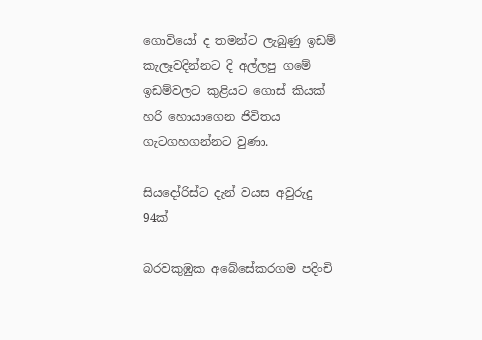ගොවියෝ ද තමන්ට ලැබුණු ඉඩම් කැලෑවදින්නට දි අල්ලපු ගමේ ඉඩම්වලට කුළියට ගොස් කියක් හරි හොයාගෙන ජිවිතය ගැටගහගන්නට වුණා.

සියදෝරිස්ට දැන් වයස අවුරුදු 94ක්

බරවකුඹුක අබේසේකරගම පදිංචි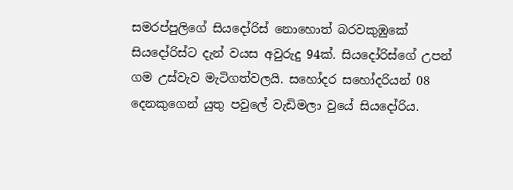සමරප්පුලිගේ සියදෝරිස් නොහොත් බරවකුඹුකේ සියදෝරිස්ට දැන් වයස අවුරුදු 94ක්. සියදෝරිස්ගේ උපන් ගම උස්වැව මැටිගත්වලයි. සහෝදර සහෝදරියන් 08 දෙනකුගෙන් යුතු පවුලේ වැඩිමලා වුයේ සියදෝරිය.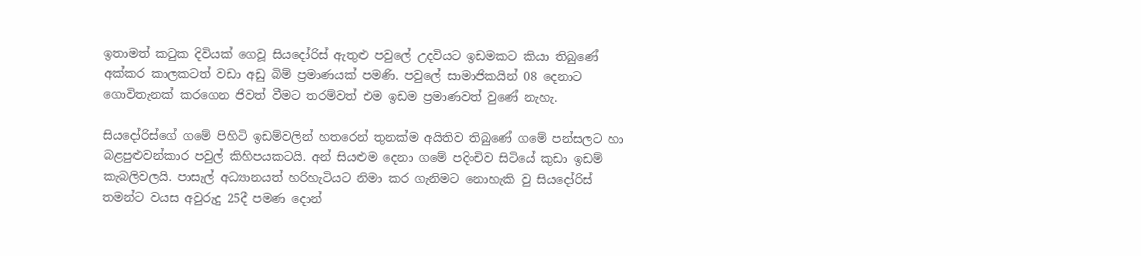ඉතාමත් කටුක දිවියක් ගෙවූ සියදෝරිස් ඇතුළු පවුලේ උදවියට ඉඩමකට කියා තිබුණේ අක්කර කාලකටත් වඩා අඩු බිම් ප්‍රමාණයක් පමණි. පවුලේ සාමාජිකයින් 08 දෙනාට ගොවිතැනක් කරගෙන ජිවත් වීමට තරම්වත් එම ඉඩම ප්‍රමාණවත් වුණේ නැහැ.

සියදෝරිස්ගේ ගමේ පිහිටි ඉඩම්වලින් හතරෙන් තුනක්ම අයිතිව තිබුණේ ගමේ පන්සලට හා බළපුළුවන්කාර පවුල් කිහිපයකටයි. අන් සියළුම දෙනා ගමේ පදිංචිව සිටියේ කුඩා ඉඩම් කැබලිවලයි. පාසැල් අධ්‍යානයත් හරිහැටියට නිමා කර ගැනිමට නොහැකි වු සියදෝරිස් තමන්ට වයස අවුරුදු 25දී පමණ දොන්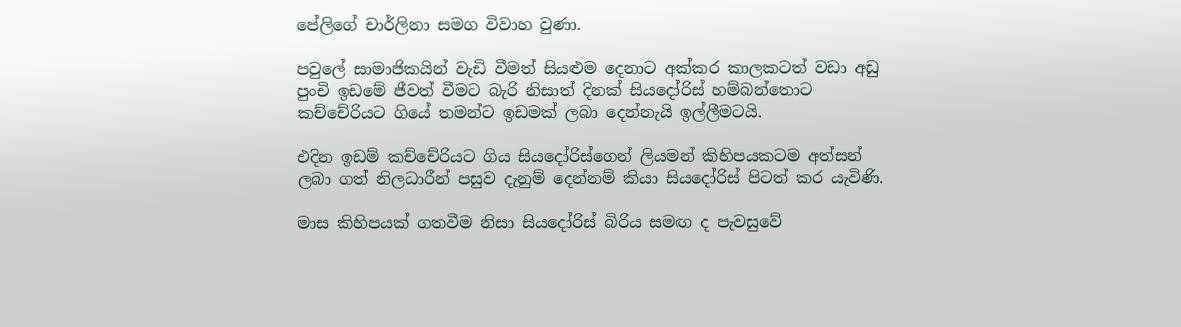පේලිගේ චාර්ලිනා සමග විවාහ වුණා.

පවුලේ සාමාජිකයින් වැඩි වීමත් සියළුම දෙනාට අක්කර කාලකටත් වඩා අඩු පුංචි ඉඩමේ ජීවත් වීමට බැරි නිසාත් දිනක් සියදෝරිස් හම්බන්තොට කච්චේරියට ගියේ තමන්ට ඉඩමක් ලබා දෙන්නැයි ඉල්ලීමටයි.

එදින ඉඩම් කච්චේරියට ගිය සියදෝරිස්ගෙන් ලියමන් කිහිපයකටම අත්සන් ලබා ගත් නිලධාරීන් පසුව දැනුම් දෙන්නම් කියා සියදෝරිස් පිටත් කර යැවිණි.

මාස කිහිපයක් ගතවීම නිසා සියදෝරිස් බිරිය සමඟ ද පැවසුවේ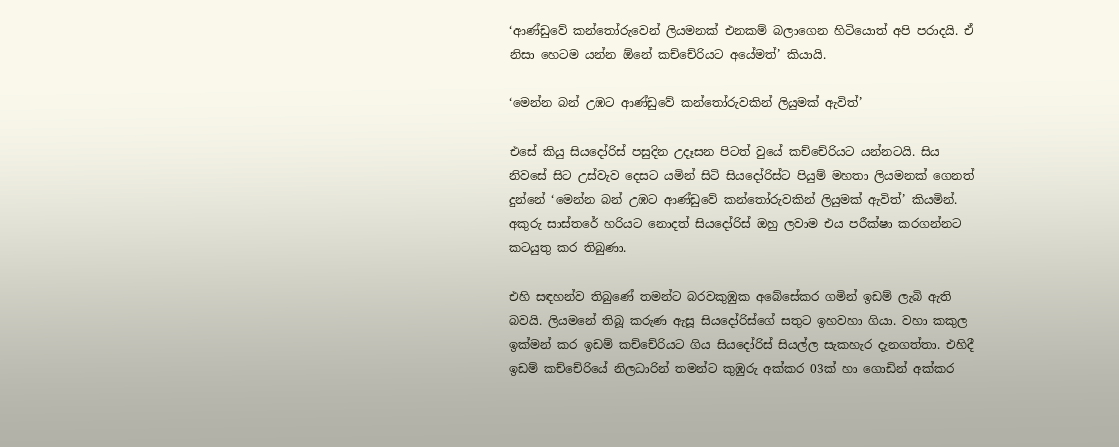‘ආණ්ඩුවේ කන්තෝරුවෙන් ලියමනක් එනකම් බලාගෙන හිටියොත් අපි පරාදයි. ඒ නිසා හෙටම යන්න ඕනේ කච්චේරියට අයේමත්’ කියායි.

‘මෙන්න බන් උඹට ආණ්ඩුවේ කන්තෝරුවකින් ලියුමක් ඇවිත්’

එසේ කියු සියදෝරිස් පසුදින උදෑසන පිටත් වුයේ කච්චේරියට යන්නටයි. සිය නිවසේ සිට උස්වැව දෙසට යමින් සිටි සියදෝරිස්ට පියුම් මහතා ලියමනක් ගෙනත් දුන්නේ ‘මෙන්න බන් උඹට ආණ්ඩුවේ කන්තෝරුවකින් ලියුමක් ඇවිත්’ කියමින්. අකුරු සාස්තරේ හරියට නොදත් සියදෝරිස් ඔහු ලවාම එය පරීක්ෂා කරගන්නට කටයුතු කර තිබුණා.

එහි සඳහන්ව තිබුණේ තමන්ට බරවකුඹුක අබේසේකර ගමින් ඉඩම් ලැබි ඇති බවයි. ලියමනේ තිබූ කරුණ ඇසූ සියදෝරිස්ගේ සතුට ඉහවහා ගියා. වහා කකුල ඉක්මන් කර ඉඩම් කච්චේරියට ගිය සියදෝරිස් සියල්ල සැකහැර දැනගත්තා. එහිදී ඉඩම් කච්චේරියේ නිලධාරින් තමන්ට කුඹුරු අක්කර 03ක් හා ගොඩින් අක්කර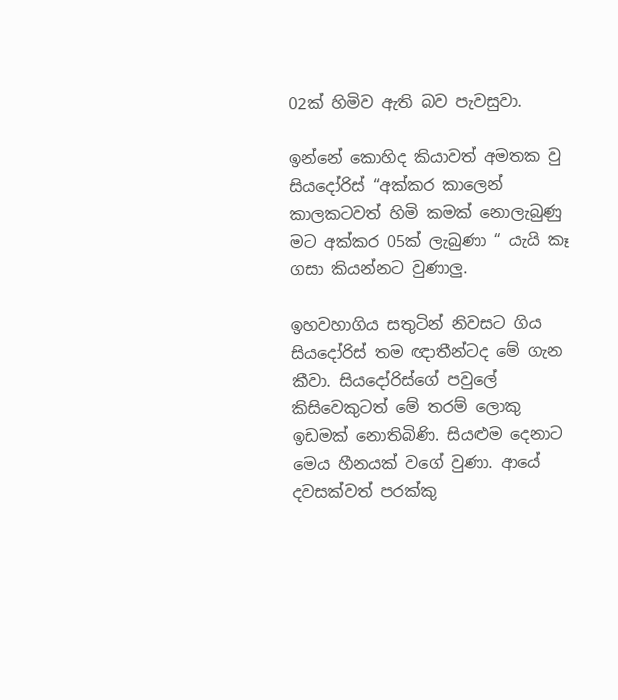02ක් හිමිව ඇති බව පැවසුවා.

ඉන්නේ කොහිද කියාවත් අමතක වු සියදෝරිස් “අක්කර කාලෙන් කාලකටවත් හිමි කමක් නොලැබුණු මට අක්කර 05ක් ලැබුණා “ යැයි කෑ ගසා කියන්නට වුණාලු.

ඉහවහාගිය සතුටින් නිවසට ගිය සියදෝරිස් තම ඥාතීන්ටද මේ ගැන කීවා. සියදෝරිස්ගේ පවුලේ කිසිවෙකුටත් මේ තරම් ලොකු ඉඩමක් නොතිබිණි. සියළුම දෙනාට මෙය හීනයක් වගේ වුණා. ආයේ දවසක්වත් පරක්කු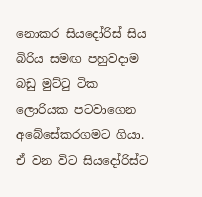නොකර සියදෝරිස් සිය බිරිය සමඟ පහුවදාම බඩු මුට්ටු ටික ලොරියක පටවාගෙන අබේසේකරගමට ගිය‍ා. ඒ වන විට සියදෝරිස්ට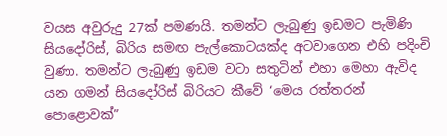වයස අවුරුදු 27ක් පමණයි. තමන්ට ලැබුණු ඉඩමට පැමිණි සියදෝරිස්, බිරිය සමඟ පැල්කොටයක්ද අටවාගෙන එහි පදිංචි වුණා. තමන්ට ලැබුණු ඉඩම වටා සතුටින් එහා මෙහා ඇවිද යන ගමන් සියදෝරිස් බිරියට කීවේ ‘මෙය රත්තරන් පොළොවක්”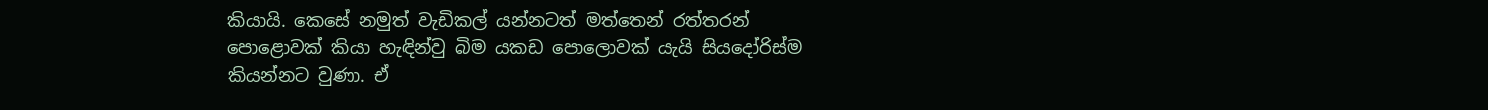කියායි. කෙසේ නමුත් වැඩිකල් යන්නටත් මත්තෙන් රත්තරන් පොළොවක් කියා හැඳින්වු බිම යකඩ පොලොවක් යැයි සියදෝරිස්ම කියන්නට වුණා. ඒ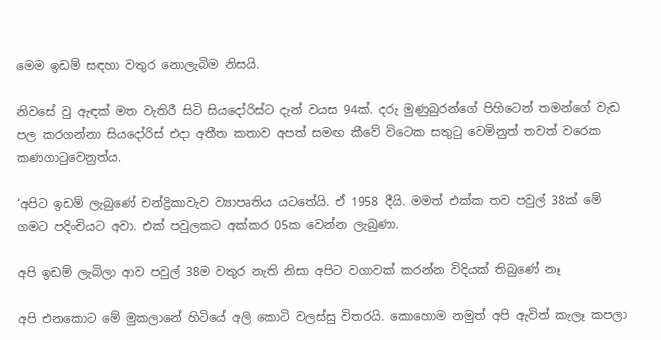මෙම ඉඩම් සඳහා වතුර නොලැබිම නිසයි.

නිවසේ වු ඇඳක් මත වැතිරී සිටි සියදෝරිස්ට දැන් වයස 94ක්. දරු මුණුබුරන්ගේ පිහිටෙන් තමන්ගේ වැඩ පල කරගන්නා සියදෝරිස් එදා අතීත කතාව අපත් සමඟ කීවේ විටෙක සතුටු වෙමිනුත් තවත් වරෙක කණගාටුවෙනුත්ය.

‘අපිට ඉඩම් ලැබුණේ චන්ද්‍රිකාවැව ව්‍යාපෘතිය යටතේයි. ඒ 1958 දීයි. මමත් එක්ක තව පවුල් 38ක් මේ ගමට පදිංචියට අවා. එක් පවුලකට අක්කර 05ක වෙන්න ලැබුණා.

අපි ඉඩම් ලැබිලා ආව පවුල් 38ම වතුර නැති නිසා අපිට වගාවක් කරන්න විදියක් තිබුණේ නෑ

අපි එනකොට මේ මුකලානේ හිටියේ අලි කොටි වලස්සු විතරයි. කොහොම නමුත් අපි ඇවිත් කැලෑ කපලා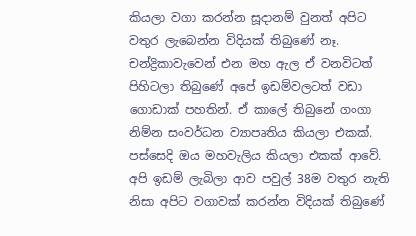කියලා වගා කරන්න සූදානම් වුනත් අපිට වතුර ලැබෙන්න විදියක් තිබුණේ නෑ. චන්ද්‍රිකාවැවෙන් එන මහ ඇල ඒ වනවිටත් පිහිටලා තිබුණේ අපේ ඉඩම්වලටත් වඩා ගොඩාක් පහතින්. ඒ කාලේ තිබුනේ ගංගා නිම්න සංවර්ධන ව්‍යාපෘතිය කියලා එකක්. පස්සෙදි ඔය මහවැලිය කියලා එකක් ආවේ. අපි ඉඩම් ලැබිලා ආව පවුල් 38ම වතුර නැති නිසා අපිට වගාවක් කරන්න විදියක් තිබුණේ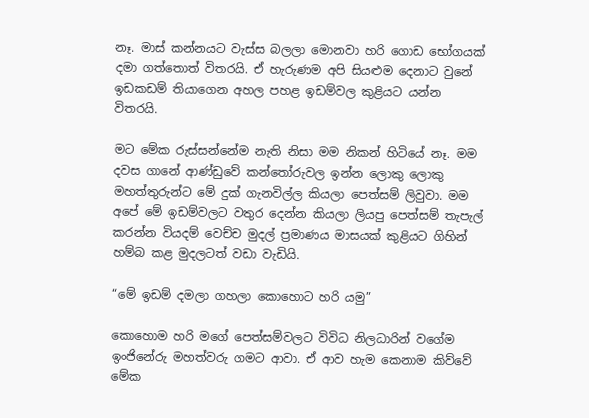නෑ. මාස් කන්නයට වැස්ස බලලා මොනවා හරි ගොඩ භෝගයක් දමා ගත්තොත් විතරයි. ඒ හැරුණම අපි සියළුම දෙනාට වුනේ ඉඩකඩම් තියාගෙන අහල පහළ ඉඩම්වල කුළියට යන්න විතරයි.

මට මේක රුස්සන්නේම නැති නිසා මම නිකන් හිටියේ නෑ. මම දවස ගානේ ආණ්ඩුවේ කන්තෝරුවල ඉන්න ලොකු ලොකු මහත්තුරුන්ට මේ දුක් ගැනවිල්ල කියලා පෙත්සම් ලිවුවා. මම අපේ මේ ඉඩම්වලට වතුර දෙන්න කියලා ලියපු පෙත්සම් තැපැල් කරන්න වියදම් වෙච්ච මුදල් ප්‍රමාණය මාසයක් කුළියට ගිහින් හම්බ කළ මුදලටත් වඩා වැඩියි.

“මේ ඉඩම් දමලා ගහලා කොහොට හරි යමු”

කොහොම හරි මගේ පෙත්සම්වලට විවිධ නිලධාරින් වගේම ඉංජිනේරු මහත්වරු ගමට ආවා. ඒ ආව හැම කෙනාම කිව්වේ මේක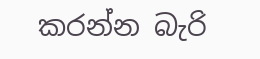කරන්න බැරි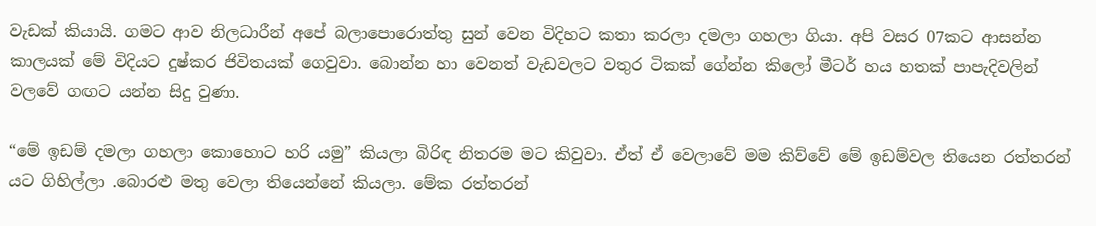වැඩක් කියායි. ගමට ආව නිලධාරීන් අපේ බලාපොරොත්තු සුන් වෙන විදිහට කතා කරලා දමලා ගහලා ගියා. අපි වසර 07කට ආසන්න කාලයක් මේ විදියට දුෂ්කර ජිවිතයක් ගෙවුවා. බොන්න හා වෙනත් වැඩවලට වතුර ටිකක් ගේන්න කිලෝ මීටර් හය හතක් පාපැදිවලින් වලවේ ගඟට යන්න සිදු වුණා.

“මේ ඉඩම් දමලා ගහලා කොහොට හරි යමු” කියලා බිරිඳ නිතරම මට කිවුවා. ඒත් ඒ වෙලාවේ මම කිව්වේ මේ ඉඩම්වල තියෙන රත්තරන් යට ගිහිල්ලා .බොරළු මතු වෙලා තියෙන්නේ කියලා. මේක රත්තරන්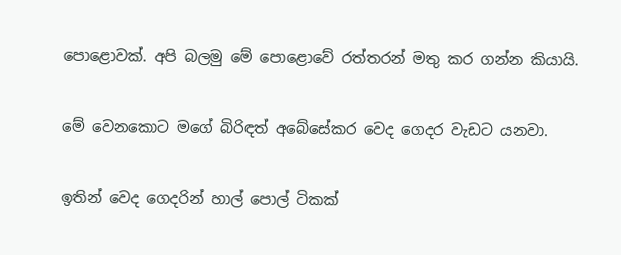පොළොවක්. අපි බලමු මේ පොළොවේ රත්තරන් මතු කර ගන්න කියායි.

මේ වෙනකොට මගේ බිරිඳත් අබේසේකර වෙද ගෙදර වැඩට යනවා.

ඉතින් වෙද ගෙදරින් හාල් පොල් ටිකක්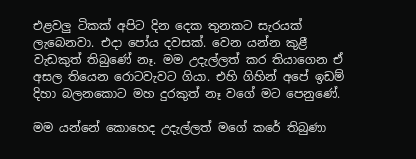එළවලු ටිකක් අපිට දින දෙක තුනකට සැරයක් ලැබෙනවා. එදා පෝය දවසක්. වෙන යන්න කුළී වැඩකුත් තිබුණේ නෑ. මම උදැල්ලත් කර තියාගෙන ඒ අසල තියෙන රොටවැවට ගියා. එහි ගිහින් අපේ ඉඩම් දිහා බලනකොට මහ දුරකුත් නෑ වගේ මට පෙනුණේ.

මම යන්නේ කොහෙද උදැල්ලත් මගේ කරේ තිබුණා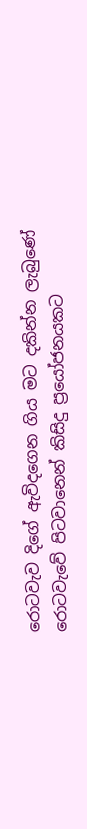රොටවැව දිගේ ඇවිදගෙන ගිය මට දකින්න ලැබුණේ රොටවැවේ පිටවානෙන් කිසිදු ප්‍රයෝජනයකට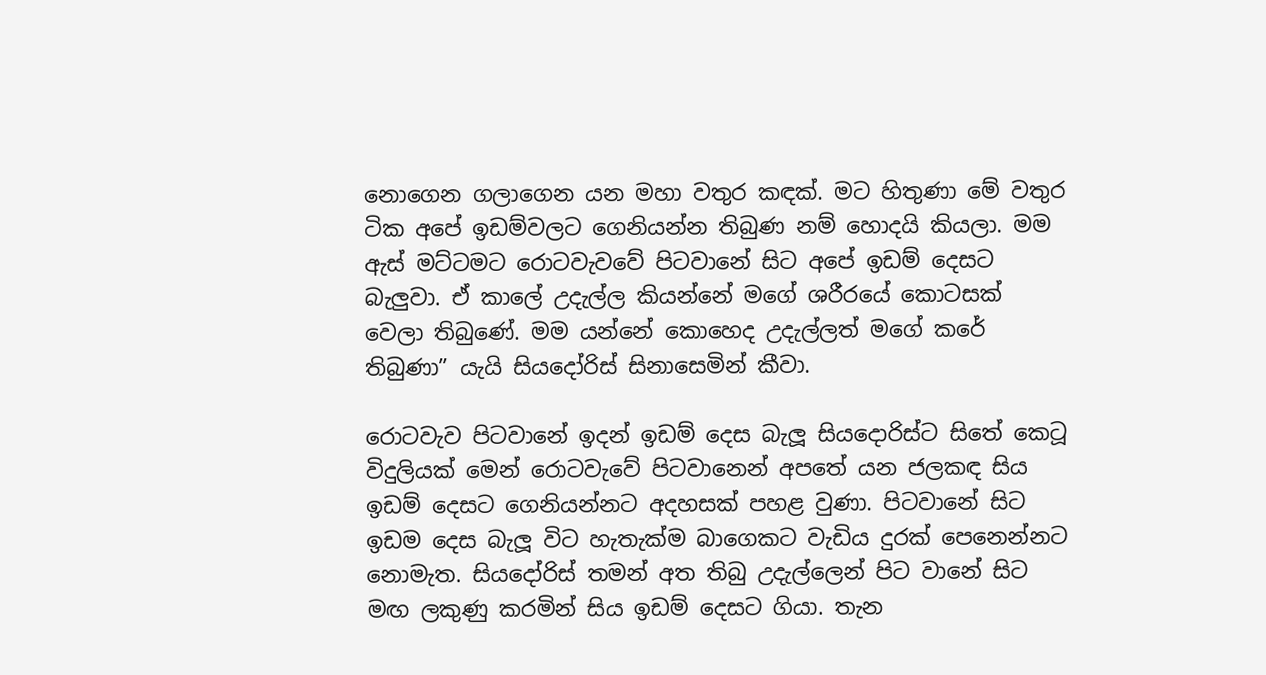නොගෙන ගලාගෙන යන මහා වතුර කඳක්. මට හිතුණා මේ වතුර ටික අපේ ඉඩම්වලට ගෙනියන්න තිබුණ නම් හොදයි කියලා. මම ඇස් මට්ටමට රොටවැවවේ පිටවානේ සිට අපේ ඉඩම් දෙසට බැලුවා. ඒ කාලේ උදැල්ල කියන්නේ මගේ ශරීරයේ කොටසක් වෙලා තිබුණේ. මම යන්නේ කොහෙද උදැල්ලත් මගේ කරේ තිබුණා” යැයි සියදෝරිස් සිනාසෙමින් කීවා.

රොටවැව පිටවානේ ඉදන් ඉඩම් දෙස බැලූ සියදොරිස්ට සිතේ කෙටූ විදුලියක් මෙන් රොටවැවේ පිටවානෙන් අපතේ යන ජලකඳ සිය ඉඩම් දෙසට ගෙනියන්නට අදහසක් පහළ වුණා. පිටවානේ සිට ඉඩම දෙස බැලූ විට හැතැක්ම බාගෙකට වැඩිය දුරක් පෙනෙන්නට නොමැත. සියදෝරිස් තමන් අත තිබු උදැල්ලෙන් පිට වානේ සිට මඟ ලකුණු කරමින් සිය ඉඩම් දෙසට ගියා. තැන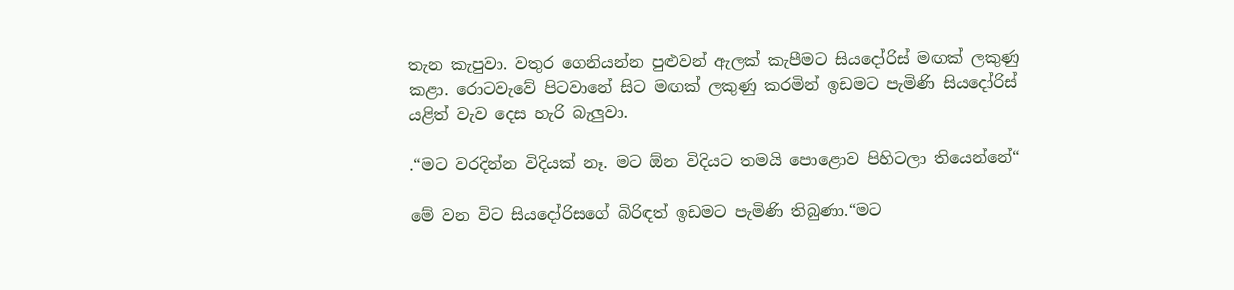තැන කැපුවා. වතුර ගෙනියන්න පුළුවන් ඇලක් කැපීමට සියදෝරිස් මඟක් ලකුණු කළා. රොටවැවේ පිටවානේ සිට මඟක් ලකුණු කරමින් ඉඩමට පැමිණි සියදෝරිස් යළිත් වැව දෙස හැරි බැලුවා.

.“මට වරදින්න විදියක් නෑ. මට ඕන විදියට තමයි පොළොව පිහිටලා තියෙන්නේ“

මේ වන විට සියදෝරිසගේ බිරිඳත් ඉඩමට පැමිණි තිබුණා.“මට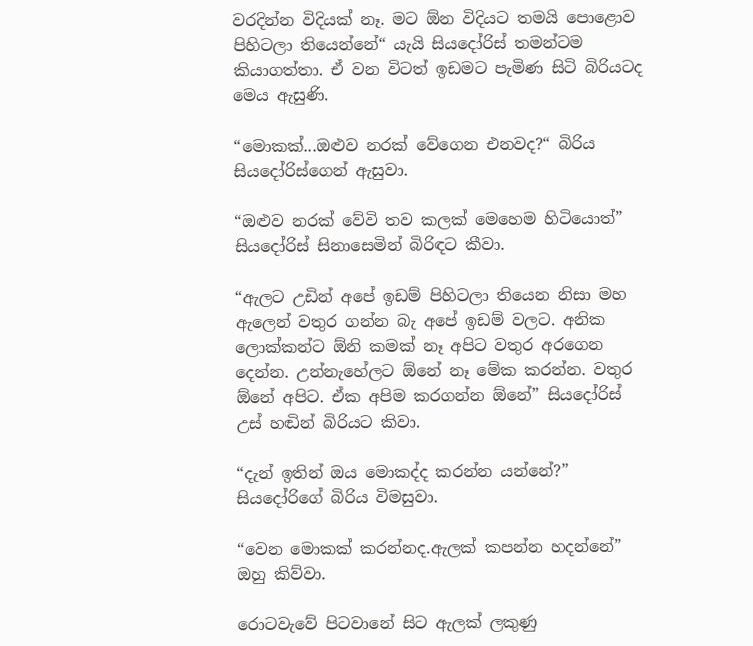වරදින්න විදියක් නෑ. මට ඕන විදියට තමයි පොළොව පිහිටලා තියෙන්නේ“ යැයි සියදෝරිස් තමන්ටම කියාගත්තා. ඒ වන විටත් ඉඩමට පැමිණ සිටි බිරියටද මෙය ඇසුණි.

“මොකක්...ඔළුව නරක් වේගෙන එනවද?“ බිරිය සියදෝරිස්ගෙන් ඇසුවා.

“ඔළුව නරක් වේවි තව කලක් මෙහෙම හිටියොත්” සියදෝරිස් සිනාසෙමින් බිරිඳට කීවා.

“ඇලට උඩින් අපේ ඉඩම් පිහිටලා තියෙන නිසා මහ ඇලෙන් වතුර ගන්න බැ අපේ ඉඩම් වලට. අනික ලොක්කන්ට ඕනි කමක් නෑ අපිට වතුර අරගෙන දෙන්න. උන්නැහේලට ඕනේ නෑ මේක කරන්න. වතුර ඕනේ අපිට. ඒක අපිම කරගන්න ඕනේ” සියදෝරිස් උස් හඬින් බිරියට කිවා.

“දැන් ඉතින් ඔය මොකද්ද කරන්න යන්නේ?” සියදෝරිගේ බිරිය විමසුවා.

“වෙන මොකක් කරන්නද.ඇලක් කපන්න හදන්නේ” ඔහු කිව්වා.

රොටවැවේ පිටවානේ සිට ඇලක් ලකුණු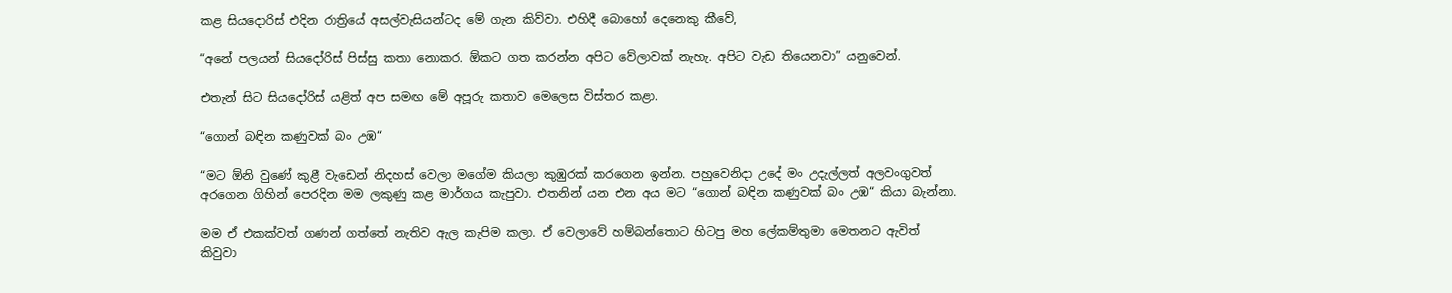කළ සියදොරිස් එදින රාත්‍රියේ අසල්වැසියන්ටද මේ ගැන කිව්වා. එහිදී බොහෝ දෙනෙකු කීවේ,

“අනේ පලයන් සියදෝරිස් පිස්සු කතා නොකර. ඕකට ගත කරන්න අපිට වේලාවක් නැහැ. අපිට වැඩ තියෙනවා” යනුවෙන්.

එතැන් සිට සියදෝරිස් යළිත් අප සමඟ මේ අපූරු කතාව මෙලෙස විස්තර කළා.

“ගොන් බඳින කණුවක් බං උඹ“

“මට ඕනි වුණේ කුළී වැඩෙන් නිදහස් වෙලා මගේම කියලා කුඹුරක් කරගෙන ඉන්න. පහුවෙනිදා උදේ මං උදැල්ලත් අලවංගුවත් අරගෙන ගිහින් පෙරදින මම ලකුණු කළ මාර්ගය කැපුවා. එතනින් යන එන අය මට “ගොන් බඳින කණුවක් බං උඹ“ කියා බැන්නා.

මම ඒ එකක්වත් ගණන් ගත්තේ නැතිව ඇල කැපිම කලා. ඒ වෙලාවේ හම්බන්තොට හිටපු මහ ලේකම්තුමා මෙතනට ඇවිත් කිවුවා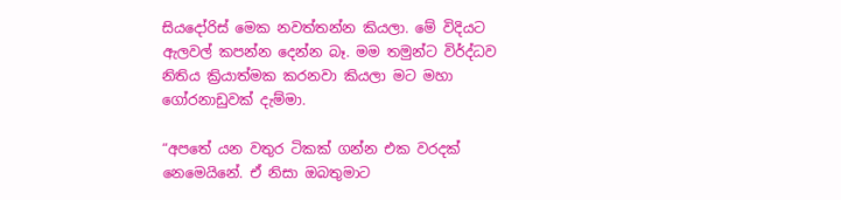සියදෝරිස් මෙක නවත්තන්න කියලා. මේ විදියට ඇලවල් කපන්න දෙන්න බෑ. මම තමුන්ට විර්ද්ධව නිතිය ක්‍රියාත්මක කරනවා කියලා මට මහා ගෝරනාඩුවක් දැම්මා.

“අපතේ යන වතුර ටිකක් ගන්න එක වරදක් නෙමෙයිනේ. ඒ නිසා ඔබතුමාට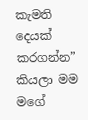කැමති දෙයක් කරගන්න” කියලා මම මගේ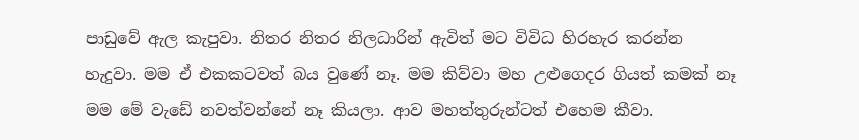පාඩුවේ ඇල කැපුවා. නිතර නිතර නිලධාරින් ඇවිත් මට විවිධ හිරහැර කරන්න හැදුවා. මම ඒ එකකටවත් බය වුණේ නෑ. මම කිව්වා මහ උළුගෙදර ගියත් කමක් නෑ මම මේ වැඩේ නවත්වන්නේ නෑ කියලා. ආව මහත්තුරුන්ටත් එහෙම කීවා.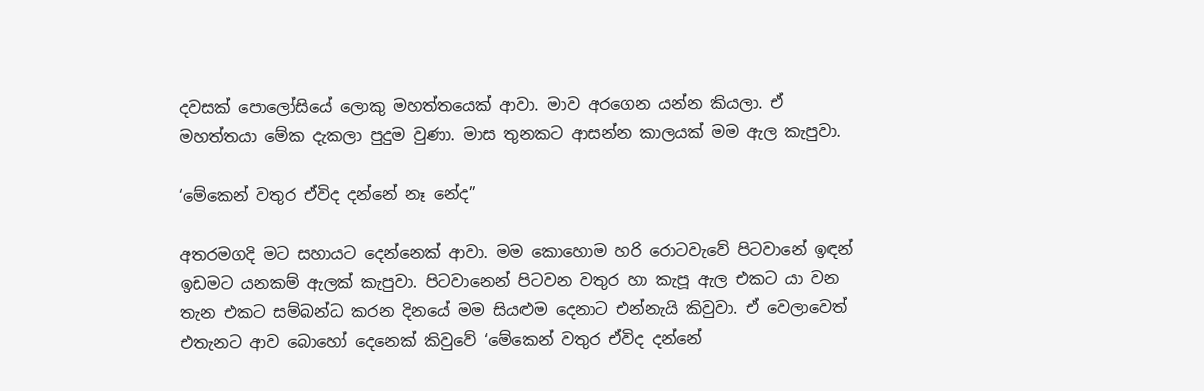දවසක් පො‍ලෝසියේ ලොකු මහත්තයෙක් ආවා. මාව අරගෙන යන්න කියලා. ඒ මහත්තයා මේක දැකලා පුදුම වුණා. මාස තුනකට ආසන්න කාලයක් මම ඇල කැපුවා.

‘මේකෙන් වතුර ඒවිද දන්නේ නෑ නේද”

අතරමගදි මට සහායට දෙන්නෙක් ආවා. මම කොහොම හරි රොටවැවේ පිටවානේ ඉඳන් ඉඩමට යනකම් ඇලක් කැපුවා. පිටවානෙන් පිටවන වතුර හා කැපූ ඇල එකට යා වන තැන එකට සම්බන්ධ කරන දිනයේ මම සියළුම දෙනාට එන්නැයි කිවුවා. ඒ වෙලාවෙත් එතැනට ආව බොහෝ දෙනෙක් කිවුවේ ‘මේකෙන් වතුර ඒවිද දන්නේ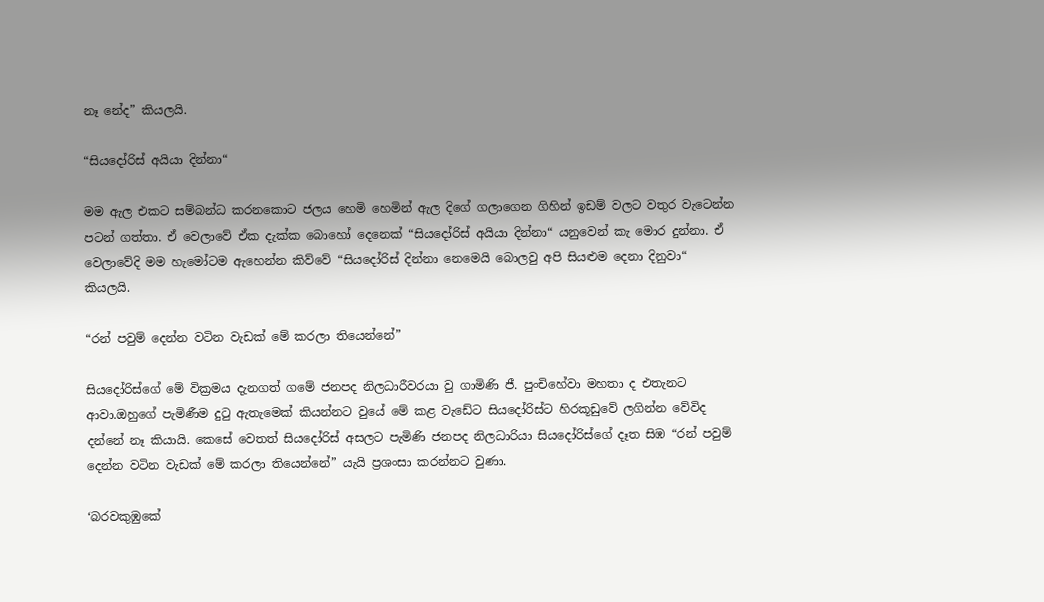නෑ නේද” කියලයි.

“සියදෝරිස් අයියා දින්නා“

මම ඇල එකට සම්බන්ධ කරනකොට ජලය හෙමි හෙමින් ඇල දිගේ ගලාගෙන ගිහින් ඉඩම් වලට වතුර වැටෙන්න පටන් ගත්තා. ඒ වෙලාවේ ඒක දැක්ක බොහෝ දෙනෙක් “සියදෝරිස් අයියා දින්නා“ යනුවෙන් කැ මොර දුන්නා. ඒ වෙලාවේදි මම හැමෝටම ඇහෙන්න කිව්වේ “සියදෝරිස් දින්නා නෙමෙයි බොලවු අපි සියළුම දෙනා දිනුවා“ කියලයි.

“රන් පවුම් දෙන්න වටින වැඩක් මේ කරලා තියෙන්නේ”

සියදෝරිස්ගේ මේ වික්‍රමය දැනගත් ගමේ ජනපද නිලධාරීවරයා වු ගාමිණි ජී. පුංචිහේවා මහතා ද එතැනට ආවා.ඔහුගේ පැමිණීම දුටු ඇතැමෙක් කියන්නට වුයේ මේ කළ වැඩේට සියදෝරිස්ට හිරකූඩුවේ ලගින්න වේවිද දන්නේ නෑ කියායි. කෙසේ වෙතත් සියදෝරිස් අසලට පැමිණි ජනපද නිලධාරියා සියදෝරිස්ගේ දෑත සිඹ “රන් පවුම් දෙන්න වටින වැඩක් මේ කරලා තියෙන්නේ” යැයි ප්‍රශංසා කරන්නට වුණා.

‘බරවකුඹුකේ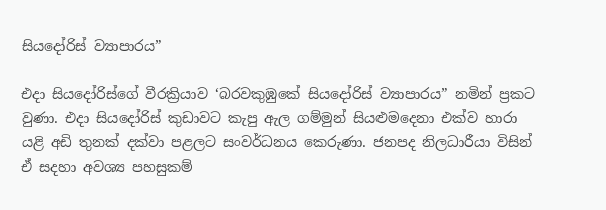සියදෝරිස් ව්‍යාපාරය”

එදා සියදෝරිස්ගේ වීරක්‍රියාව ‘බරවකුඹුකේ සියදෝරිස් ව්‍යාපාරය” නමින් ප්‍රකට වුණා. එදා සියදෝරිස් කුඩාවට කැපු ඇල ගම්මුන් සියළුමදෙනා එක්ව හාරා යළි අඩි තුනක් දක්වා පළලට සංවර්ධනය කෙරුණා. ජනපද නිලධාරීයා විසින් ඒ සදහා අවශ්‍ය පහසුකම්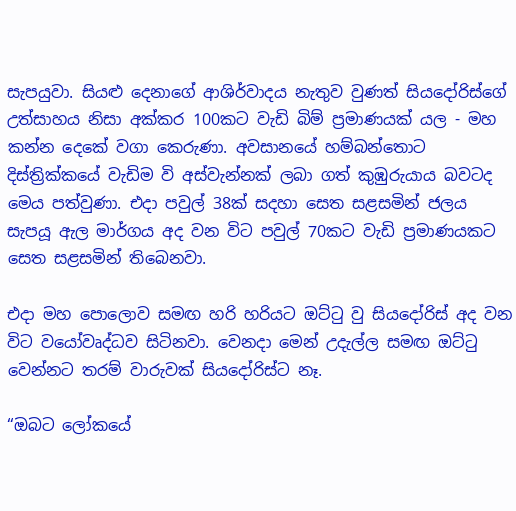සැපයුවා. සියළු දෙනාගේ ආශිර්වාදය නැතුව වුණත් සියදෝරිස්ගේ උත්සාහය නිසා අක්කර 100කට වැඩි බිම් ප්‍රමාණයක් යල - මහ කන්න දෙකේ වගා කෙරුණා. අවසානයේ හම්බන්තොට දිස්ත්‍රික්කයේ වැඩිම වි අස්වැන්නක් ලබා ගත් කුඹුරුයාය බවටද මෙය පත්වුණා. එදා පවුල් 38ක් සදහා සෙත සළසමින් ජලය සැපයූ ඇල මාර්ගය අද වන විට පවුල් 70කට වැඩි ප්‍රමාණයකට සෙත සළසමින් තිබෙනවා.

එදා මහ පොලොව සමඟ හරි හරියට ඔට්ටු වු සියදෝරිස් අද වන විට වයෝවෘද්ධව සිටිනවා. වෙනදා මෙන් උදැල්ල සමඟ ඔට්ටු වෙන්නට තරම් වාරුවක් සියදෝරිස්ට නෑ.

“ඔබට ලෝකයේ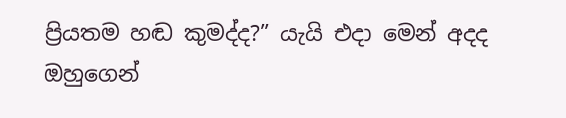ප්‍රියතම හඬ කුමද්ද?” යැයි එදා මෙන් අදද ඔහුගෙන්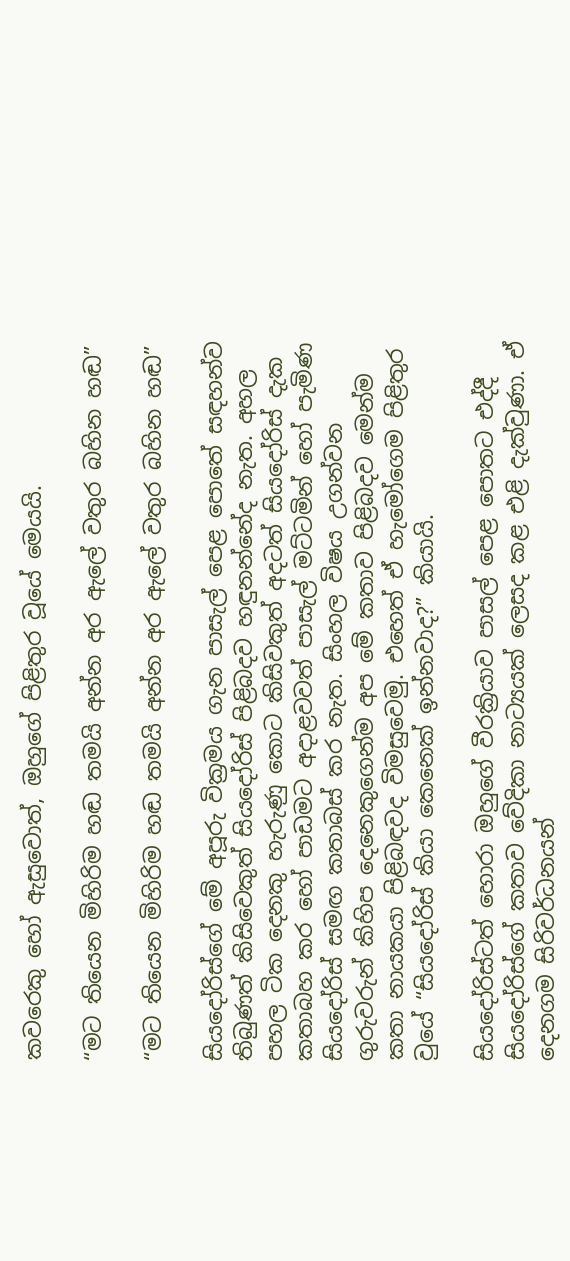කවරෙකු හෝ ඇසුවොත්, ඔහුගේ පිළිතුර වූයේ මෙයයි.

“මට තියෙන මිහිරිම හඬ තමයි අන්න අර ඇලේ වතුර බහින හඬ”

“මට තියෙන මිහිරිම හඬ තමයි අන්න අර ඇලේ වතුර බහින හඬ”

සියදෝරිස්ගේ මේ අපූරු වික්‍රමය ගැන පාසැල් පෙළ පොතේ සඳහන්ව තිබුණත් කිසිවෙකුත් සියදෝරිස් පිළිබදව හඳුනන්නේද නැත. අහල පහල ටික දෙනකු හැරුණු කොට කිසිවකුත් අදටත් සියදෝරිස් දැක කතාබහ කර හෝ පාඩමට අදාළවවත් පාසැල් මට්ටමින් හෝ පැමිණ සියදෝරිස් සමඟ කතාබස් කර නැත. සිංහල විෂය උගන්වන ගුරුවරුන් කිහිප දෙනෙකුගෙන්ම අප මේ කතාව පිළිබදව මෙන්ම කතා නායකයා පිළිබඳවද විමසුවෙමු. එහෙත් ඒ හැමෝගෙම පිළිතුර වුයේ “සියදෝරිස් කියා කෙනෙක් ඉන්නවාද?” කියායි.

සියදෝරිස්ටත් හොරා ඔහුගේ වීරක්‍රියාව පාසල් පෙළ පොතට එද්දී සියදෝරිස්ගේ කතාව වේදිකා නාට්‍යයක් ලෙසද කළ එළි දැක්වුණා. ඒ දෙනගම සිරිවර්ධනයන්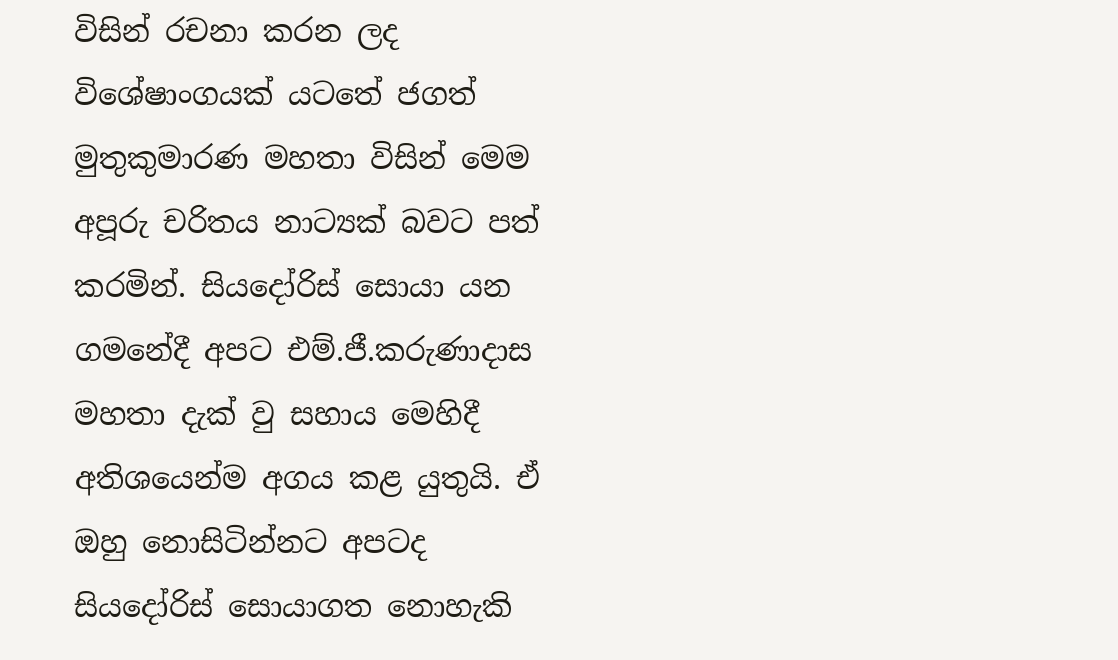විසින් රචනා කරන ලද විශේෂාංගයක් යටතේ ජගත් මුතුකුමාරණ මහතා විසින් මෙම අපූරු චරිතය නාට්‍යක් බවට පත් කරමින්. සියදෝරිස් සොයා යන ගමනේදී අපට එම්.ජී.කරුණාදාස මහතා දැක් වු සහාය මෙහිදී අතිශයෙන්ම අගය කළ යුතුයි. ඒ ඔහු නොසිටින්නට අපටද සියදෝරිස් සොයාගත නොහැකි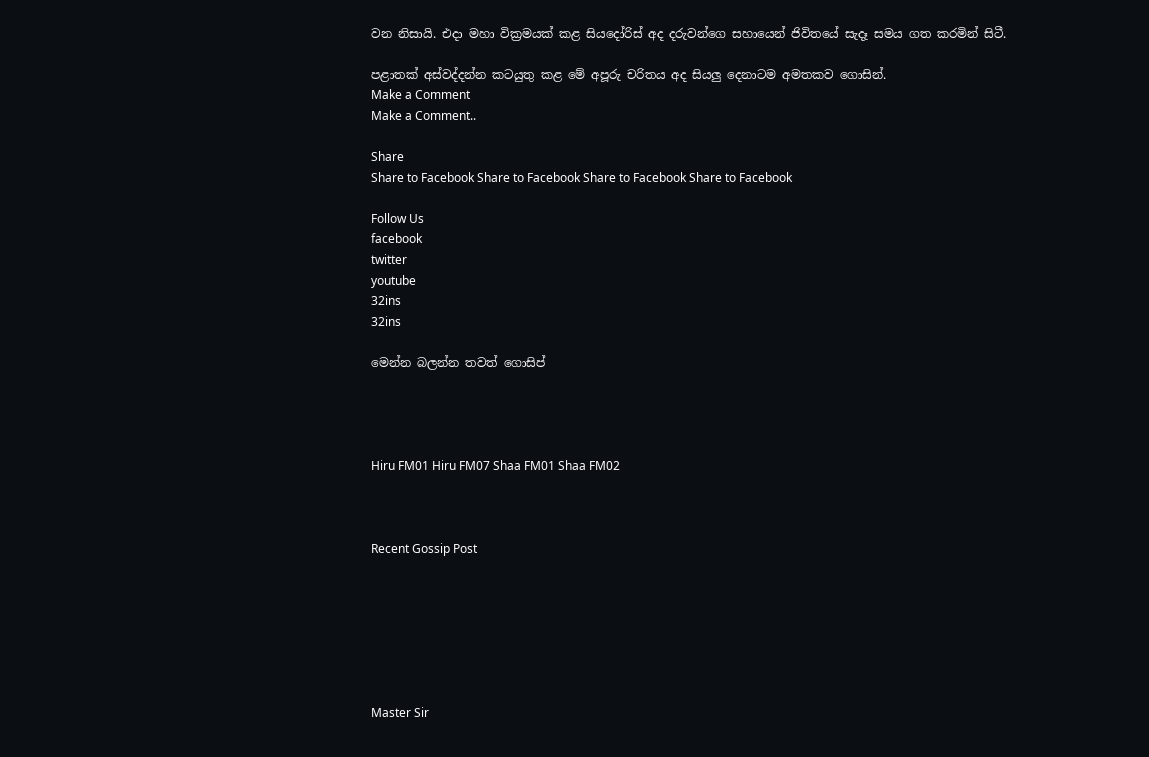වන නිසායි. එදා මහා වික්‍රමයක් කළ සියදෝරිස් අද දරුවන්ගෙ සහායෙන් ජිවිතයේ සැදෑ සමය ගත කරමින් සිටී.

පළාතක් අස්වද්දන්න කටයුතු කළ මේ අපූරු චරිතය අද සියලු දෙනාටම අමතකව ගොසින්.
Make a Comment
Make a Comment..

Share
Share to Facebook Share to Facebook Share to Facebook Share to Facebook

Follow Us
facebook
twitter
youtube
32ins
32ins

මෙන්න බලන්න තවත් ගොසිප්




Hiru FM01 Hiru FM07 Shaa FM01 Shaa FM02



Recent Gossip Post







Master Sir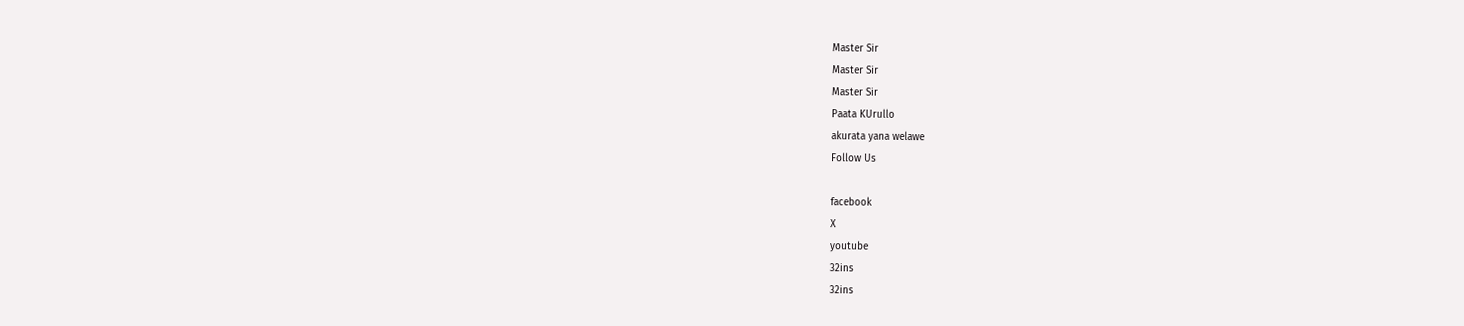Master Sir
Master Sir
Master Sir
Paata KUrullo
akurata yana welawe
Follow Us

facebook
X
youtube
32ins
32ins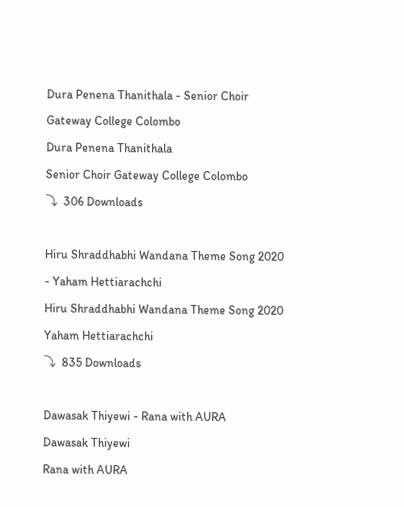Dura Penena Thanithala - Senior Choir Gateway College Colombo
Dura Penena Thanithala
Senior Choir Gateway College Colombo
⤵  306 Downloads

Hiru Shraddhabhi Wandana Theme Song 2020 - Yaham Hettiarachchi
Hiru Shraddhabhi Wandana Theme Song 2020
Yaham Hettiarachchi
⤵  835 Downloads

Dawasak Thiyewi - Rana with AURA
Dawasak Thiyewi
Rana with AURA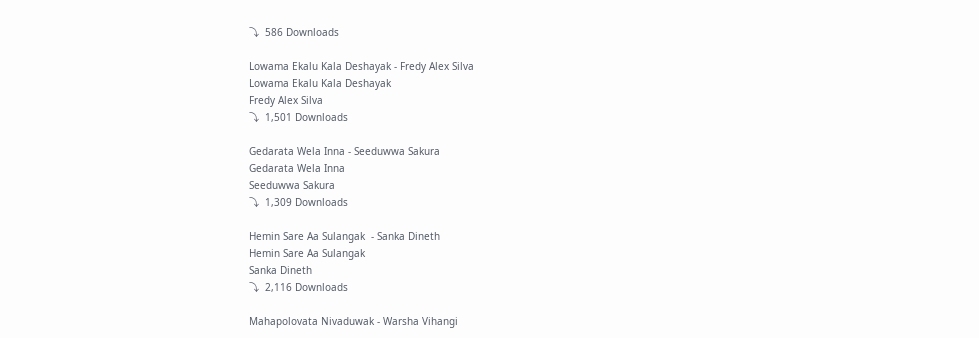⤵  586 Downloads

Lowama Ekalu Kala Deshayak - Fredy Alex Silva
Lowama Ekalu Kala Deshayak
Fredy Alex Silva
⤵  1,501 Downloads

Gedarata Wela Inna - Seeduwwa Sakura
Gedarata Wela Inna
Seeduwwa Sakura
⤵  1,309 Downloads

Hemin Sare Aa Sulangak  - Sanka Dineth
Hemin Sare Aa Sulangak
Sanka Dineth
⤵  2,116 Downloads

Mahapolovata Nivaduwak - Warsha Vihangi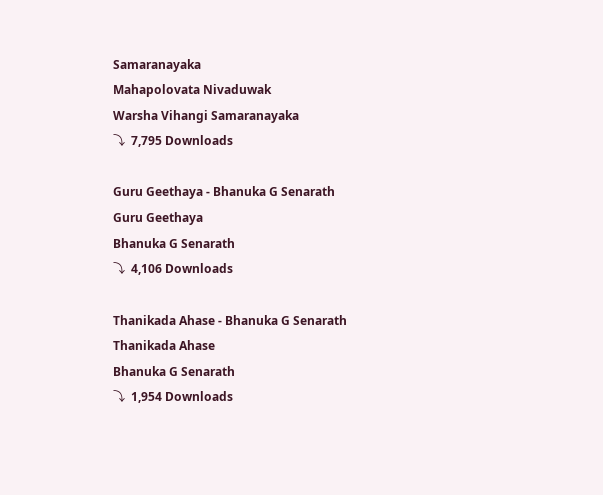Samaranayaka
Mahapolovata Nivaduwak
Warsha Vihangi Samaranayaka
⤵  7,795 Downloads

Guru Geethaya - Bhanuka G Senarath
Guru Geethaya
Bhanuka G Senarath
⤵  4,106 Downloads

Thanikada Ahase - Bhanuka G Senarath
Thanikada Ahase
Bhanuka G Senarath
⤵  1,954 Downloads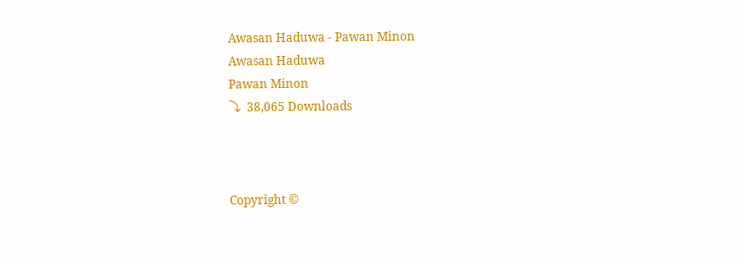Awasan Haduwa - Pawan Minon
Awasan Haduwa
Pawan Minon
⤵  38,065 Downloads



Copyright ©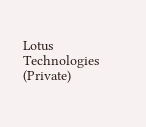Lotus Technologies (Private)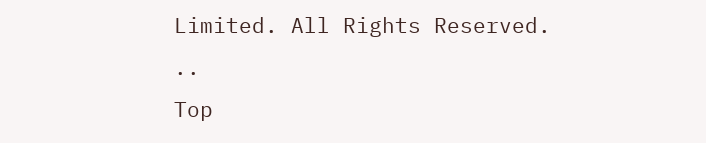Limited. All Rights Reserved.
..
Top